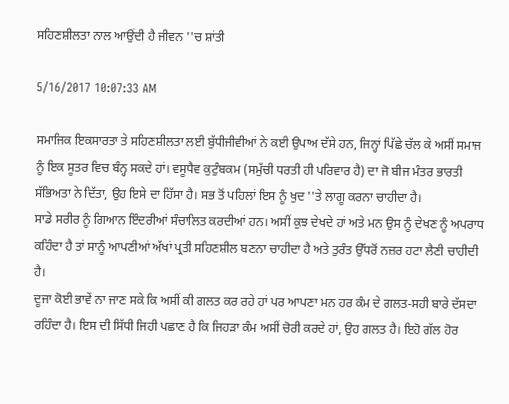ਸਹਿਣਸ਼ੀਲਤਾ ਨਾਲ ਆਉਂਦੀ ਹੈ ਜੀਵਨ ''ਚ ਸ਼ਾਂਤੀ

5/16/2017 10:07:33 AM

ਸਮਾਜਿਕ ਇਕਸਾਰਤਾ ਤੇ ਸਹਿਣਸ਼ੀਲਤਾ ਲਈ ਬੁੱਧੀਜੀਵੀਆਂ ਨੇ ਕਈ ਉਪਾਅ ਦੱਸੇ ਹਨ, ਜਿਨ੍ਹਾਂ ਪਿੱਛੇ ਚੱਲ ਕੇ ਅਸੀਂ ਸਮਾਜ ਨੂੰ ਇਕ ਸੂਤਰ ਵਿਚ ਬੰਨ੍ਹ ਸਕਦੇ ਹਾਂ। ਵਸੂਧੈਵ ਕੁਟੁੰਬਕਮ (ਸਮੁੱਚੀ ਧਰਤੀ ਹੀ ਪਰਿਵਾਰ ਹੈ) ਦਾ ਜੋ ਬੀਜ ਮੰਤਰ ਭਾਰਤੀ ਸੱਭਿਅਤਾ ਨੇ ਦਿੱਤਾ, ਉਹ ਇਸੇ ਦਾ ਹਿੱਸਾ ਹੈ। ਸਭ ਤੋਂ ਪਹਿਲਾਂ ਇਸ ਨੂੰ ਖੁਦ ''ਤੇ ਲਾਗੂ ਕਰਨਾ ਚਾਹੀਦਾ ਹੈ।
ਸਾਡੇ ਸਰੀਰ ਨੂੰ ਗਿਆਨ ਇੰਦਰੀਆਂ ਸੰਚਾਲਿਤ ਕਰਦੀਆਂ ਹਨ। ਅਸੀਂ ਕੁਝ ਦੇਖਦੇ ਹਾਂ ਅਤੇ ਮਨ ਉਸ ਨੂੰ ਦੇਖਣ ਨੂੰ ਅਪਰਾਧ ਕਹਿੰਦਾ ਹੈ ਤਾਂ ਸਾਨੂੰ ਆਪਣੀਆਂ ਅੱਖਾਂ ਪ੍ਰਤੀ ਸਹਿਣਸ਼ੀਲ ਬਣਨਾ ਚਾਹੀਦਾ ਹੈ ਅਤੇ ਤੁਰੰਤ ਉੱਧਰੋਂ ਨਜ਼ਰ ਹਟਾ ਲੈਣੀ ਚਾਹੀਦੀ ਹੈ।
ਦੂਜਾ ਕੋਈ ਭਾਵੇਂ ਨਾ ਜਾਣ ਸਕੇ ਕਿ ਅਸੀਂ ਕੀ ਗਲਤ ਕਰ ਰਹੇ ਹਾਂ ਪਰ ਆਪਣਾ ਮਨ ਹਰ ਕੰਮ ਦੇ ਗਲਤ-ਸਹੀ ਬਾਰੇ ਦੱਸਦਾ ਰਹਿੰਦਾ ਹੈ। ਇਸ ਦੀ ਸਿੱਧੀ ਜਿਹੀ ਪਛਾਣ ਹੈ ਕਿ ਜਿਹੜਾ ਕੰਮ ਅਸੀਂ ਚੋਰੀ ਕਰਦੇ ਹਾਂ, ਉਹ ਗਲਤ ਹੈ। ਇਹੋ ਗੱਲ ਹੋਰ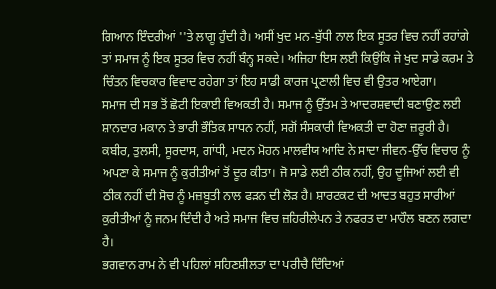ਗਿਆਨ ਇੰਦਰੀਆਂ ''ਤੇ ਲਾਗੂ ਹੁੰਦੀ ਹੈ। ਅਸੀਂ ਖੁਦ ਮਨ-ਬੁੱਧੀ ਨਾਲ ਇਕ ਸੂਤਰ ਵਿਚ ਨਹੀਂ ਰਹਾਂਗੇ ਤਾਂ ਸਮਾਜ ਨੂੰ ਇਕ ਸੂਤਰ ਵਿਚ ਨਹੀਂ ਬੰਨ੍ਹ ਸਕਦੇ। ਅਜਿਹਾ ਇਸ ਲਈ ਕਿਉਂਕਿ ਜੇ ਖੁਦ ਸਾਡੇ ਕਰਮ ਤੇ ਚਿੰਤਨ ਵਿਚਕਾਰ ਵਿਵਾਦ ਰਹੇਗਾ ਤਾਂ ਇਹ ਸਾਡੀ ਕਾਰਜ ਪ੍ਰਣਾਲੀ ਵਿਚ ਵੀ ਉਤਰ ਆਏਗਾ।
ਸਮਾਜ ਦੀ ਸਭ ਤੋਂ ਛੋਟੀ ਇਕਾਈ ਵਿਅਕਤੀ ਹੈ। ਸਮਾਜ ਨੂੰ ਉੱਤਮ ਤੇ ਆਦਰਸ਼ਵਾਦੀ ਬਣਾਉਣ ਲਈ ਸ਼ਾਨਦਾਰ ਮਕਾਨ ਤੇ ਭਾਰੀ ਭੌਤਿਕ ਸਾਧਨ ਨਹੀਂ, ਸਗੋਂ ਸੰਸਕਾਰੀ ਵਿਅਕਤੀ ਦਾ ਹੋਣਾ ਜ਼ਰੂਰੀ ਹੈ। ਕਬੀਰ, ਤੁਲਸੀ, ਸੂਰਦਾਸ, ਗਾਂਧੀ, ਮਦਨ ਮੋਹਨ ਮਾਲਵੀਯ ਆਦਿ ਨੇ ਸਾਦਾ ਜੀਵਨ-ਉੱਚ ਵਿਚਾਰ ਨੂੰ ਅਪਣਾ ਕੇ ਸਮਾਜ ਨੂੰ ਕੁਰੀਤੀਆਂ ਤੋਂ ਦੂਰ ਕੀਤਾ। ਜੋ ਸਾਡੇ ਲਈ ਠੀਕ ਨਹੀਂ, ਉਹ ਦੂਜਿਆਂ ਲਈ ਵੀ ਠੀਕ ਨਹੀਂ ਦੀ ਸੋਚ ਨੂੰ ਮਜ਼ਬੂਤੀ ਨਾਲ ਫੜਨ ਦੀ ਲੋੜ ਹੈ। ਸ਼ਾਰਟਕਟ ਦੀ ਆਦਤ ਬਹੁਤ ਸਾਰੀਆਂ ਕੁਰੀਤੀਆਂ ਨੂੰ ਜਨਮ ਦਿੰਦੀ ਹੈ ਅਤੇ ਸਮਾਜ ਵਿਚ ਜ਼ਹਿਰੀਲੇਪਨ ਤੇ ਨਫਰਤ ਦਾ ਮਾਹੌਲ ਬਣਨ ਲਗਦਾ ਹੈ।
ਭਗਵਾਨ ਰਾਮ ਨੇ ਵੀ ਪਹਿਲਾਂ ਸਹਿਣਸ਼ੀਲਤਾ ਦਾ ਪਰੀਚੈ ਦਿੰਦਿਆਂ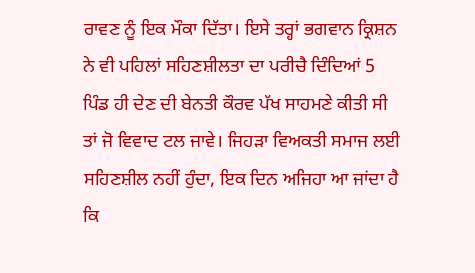ਰਾਵਣ ਨੂੰ ਇਕ ਮੌਕਾ ਦਿੱਤਾ। ਇਸੇ ਤਰ੍ਹਾਂ ਭਗਵਾਨ ਕ੍ਰਿਸ਼ਨ ਨੇ ਵੀ ਪਹਿਲਾਂ ਸਹਿਣਸ਼ੀਲਤਾ ਦਾ ਪਰੀਚੈ ਦਿੰਦਿਆਂ 5 ਪਿੰਡ ਹੀ ਦੇਣ ਦੀ ਬੇਨਤੀ ਕੌਰਵ ਪੱਖ ਸਾਹਮਣੇ ਕੀਤੀ ਸੀ ਤਾਂ ਜੋ ਵਿਵਾਦ ਟਲ ਜਾਵੇ। ਜਿਹੜਾ ਵਿਅਕਤੀ ਸਮਾਜ ਲਈ ਸਹਿਣਸ਼ੀਲ ਨਹੀਂ ਹੁੰਦਾ, ਇਕ ਦਿਨ ਅਜਿਹਾ ਆ ਜਾਂਦਾ ਹੈ ਕਿ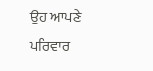ਉਹ ਆਪਣੇ ਪਰਿਵਾਰ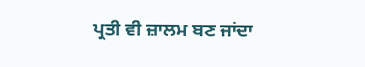ਪ੍ਰਤੀ ਵੀ ਜ਼ਾਲਮ ਬਣ ਜਾਂਦਾ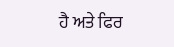ਹੈ ਅਤੇ ਫਿਰ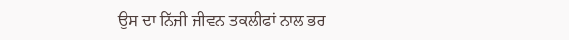ਉਸ ਦਾ ਨਿੱਜੀ ਜੀਵਨ ਤਕਲੀਫਾਂ ਨਾਲ ਭਰ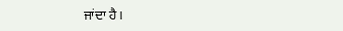ਜਾਂਦਾ ਹੈ।